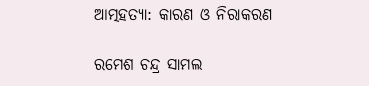ଆତ୍ମହତ୍ୟା: କାରଣ ଓ ନିରାକରଣ

ରମେଶ ଚନ୍ଦ୍ର ସାମଲ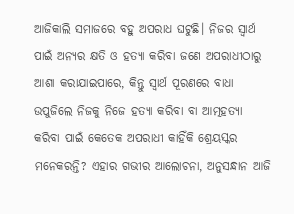ଆଜିକାଲି ସମାଜରେ ବହୁ ଅପରାଧ ଘଟୁଛି। ନିଜର ସ୍ବାର୍ଥ ପାଇଁ ଅନ୍ୟର କ୍ଷତି ଓ ହତ୍ୟା କରିବା ଜଣେ ଅପରାଧୀଠାରୁ ଆଶା କରାଯାଇପାରେ, କିନ୍ତୁ ସ୍ବାର୍ଥ ପୂରଣରେ ବାଧା ଉପୁଜିଲେ ନିଜକୁ ନିଜେ ହତ୍ୟା କରିବା ବା ଆତ୍ମହତ୍ୟା କରିବା ପାଇଁ କେତେକ ଅପରାଧୀ କାହିଁକି ଶ୍ରେୟସ୍କର ମନେକରନ୍ତି? ଏହାର ଗଭୀର ଆଲୋଚନା, ଅନୁସନ୍ଧାନ ଆଜି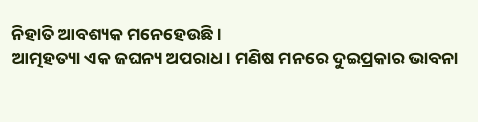ନିହାତି ଆବଶ୍ୟକ ମନେହେଉଛି।
ଆତ୍ମହତ୍ୟା ଏକ ଜଘନ୍ୟ ଅପରାଧ। ମଣିଷ ମନରେ ଦୁଇପ୍ରକାର ଭାବନା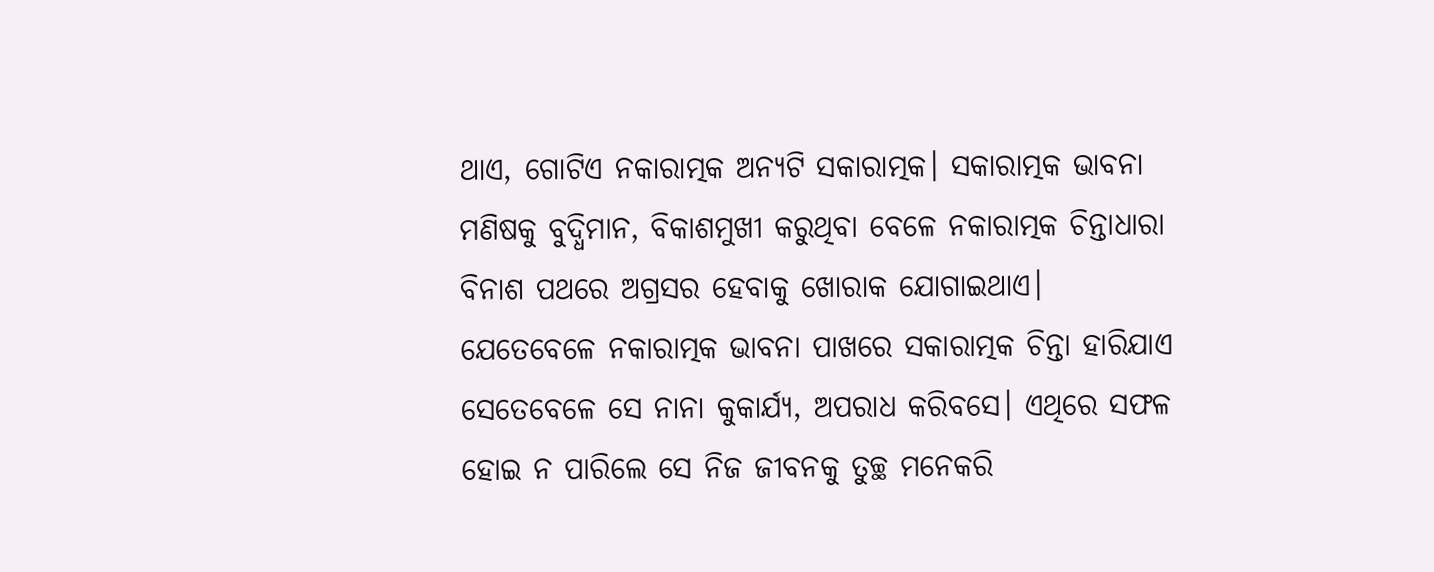ଥାଏ, ଗୋଟିଏ ନକାରାତ୍ମକ ଅନ୍ୟଟି ସକାରାତ୍ମକ। ସକାରାତ୍ମକ ଭାବନା ମଣିଷକୁ ବୁଦ୍ଧିମାନ, ବିକାଶମୁଖୀ କରୁଥିବା ବେଳେ ନକାରାତ୍ମକ ଚିନ୍ତାଧାରା ବିନାଶ ପଥରେ ଅଗ୍ରସର ହେବାକୁ ଖୋରାକ ଯୋଗାଇଥାଏ। ଯେତେବେଳେ ନକାରାତ୍ମକ ଭାବନା ପାଖରେ ସକାରାତ୍ମକ ଚିନ୍ତା ହାରିଯାଏ ସେତେବେଳେ ସେ ନାନା କୁକାର୍ଯ୍ୟ, ଅପରାଧ କରିବସେ। ଏଥିରେ ସଫଳ ହୋଇ ନ ପାରିଲେ ସେ ନିଜ ଜୀବନକୁ ତୁଚ୍ଛ ମନେକରି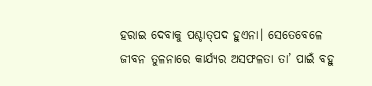ହରାଇ ଦେବାକୁ ପଶ୍ଚାତ୍‌ପଦ ହୁଏନା। ସେତେବେଳେ ଜୀବନ ତୁଳନାରେ କାର୍ଯ୍ୟର ଅସଫଳତା ତା’ ପାଇଁ ବହୁ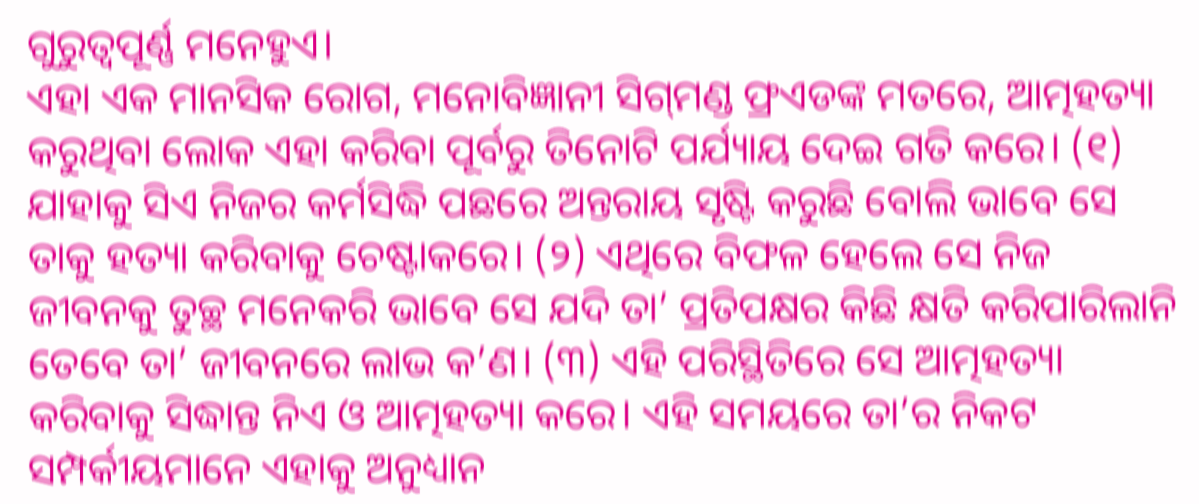ଗୁରୁତ୍ୱପୂର୍ଣ୍ଣ ମନେହୁଏ।
ଏହା ଏକ ମାନସିକ ରୋଗ, ମନୋବିଜ୍ଞାନୀ ସିଗ୍‌ମଣ୍ଡ ଫ୍ରଏଡଙ୍କ ମତରେ, ଆତ୍ମହତ୍ୟା କରୁଥିବା ଲୋକ ଏହା କରିବା ପୂର୍ବରୁ ତିନୋଟି ପର୍ଯ୍ୟାୟ ଦେଇ ଗତି କରେ। (୧) ଯାହାକୁ ସିଏ ନିଜର କର୍ମସିଦ୍ଧି ପଛରେ ଅନ୍ତରାୟ ସୃଷ୍ଟି କରୁଛି ବୋଲି ଭାବେ ସେ ତାକୁ ହତ୍ୟା କରିବାକୁ ଚେଷ୍ଟାକରେ। (୨) ଏଥିରେ ବିଫଳ ହେଲେ ସେ ନିଜ ଜୀବନକୁ ତୁଚ୍ଛ ମନେକରି ଭାବେ ସେ ଯଦି ତା’ ପ୍ରତିପକ୍ଷର କିଛି କ୍ଷତି କରିପାରିଲାନି ତେବେ ତା’ ଜୀବନରେ ଲାଭ କ’ଣ। (୩) ଏହି ପରିସ୍ଥିତିରେ ସେ ଆତ୍ମହତ୍ୟା କରିବାକୁ ସିଦ୍ଧାନ୍ତ ନିଏ ଓ ଆତ୍ମହତ୍ୟା କରେ। ଏହି ସମୟରେ ତା’ର ନିକଟ ସମ୍ପର୍କୀୟମାନେ ଏହାକୁ ଅନୁଧ୍ୟାନ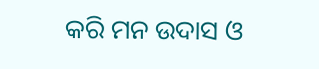କରି ମନ ଉଦାସ ଓ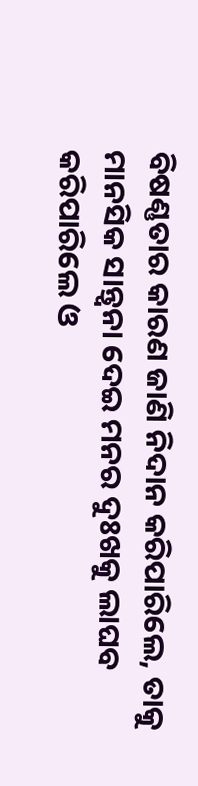ବିଷଣ୍ଣତାର କାରଣ ଜାଣି ନିଦାନ କରିପାରିଲେ, ତାକୁ ମାନସିକ ସାନ୍ତ୍ୱନା ଦେଇ ମନର ଦୁଃଖକୁ ଲାଘବ କରିପାରିଲେ ଓ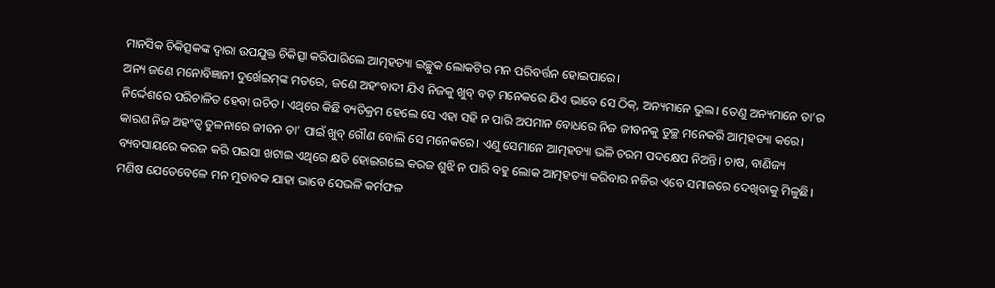ମାନସିକ ଚିକିତ୍ସକଙ୍କ ଦ୍ୱାରା ଉପଯୁକ୍ତ ଚିକିତ୍ସା କରିପାରିଲେ ଆତ୍ମହତ୍ୟା ଇଚ୍ଛୁକ ଲୋକଟିର ମନ ପରିବର୍ତ୍ତନ ହୋଇପାରେ।
ଅନ୍ୟ ଜଣେ ମନୋବିଜ୍ଞାନୀ ଦୁର୍ଖେଇମ୍‌ଙ୍କ ମତରେ, ଜଣେ ଅହଂବାଦୀ ଯିଏ ନିଜକୁ ଖୁବ୍‌ ବଡ଼ ମନେକରେ ଯିଏ ଭାବେ ସେ ଠିକ୍‌, ଅନ୍ୟମାନେ ଭୁଲ। ତେଣୁ ଅନ୍ୟମାନେ ତା’ର ନିର୍ଦ୍ଦେଶରେ ପରିଚାଳିତ ହେବା ଉଚିତ। ଏଥିରେ କିଛି ବ୍ୟତିକ୍ରମ ହେଲେ ସେ ଏହା ସହି ନ ପାରି ଅପମାନ ବୋଧରେ ନିଜ ଜୀବନକୁ ତୁଚ୍ଛ ମନେକରି ଆତ୍ମହତ୍ୟା କରେ। କାରଣ ନିଜ ଅହଂତ୍ୱ ତୁଳନାରେ ଜୀବନ ତା’ ପାଇଁ ଖୁବ୍‌ ଗୌଣ ବୋଲି ସେ ମନେକରେ। ଏଣୁ ସେମାନେ ଆତ୍ମହତ୍ୟା ଭଳି ଚରମ ପଦକ୍ଷେପ ନିଅନ୍ତି। ଚାଷ, ବାଣିଜ୍ୟ ବ୍ୟବସାୟରେ କରଜ କରି ପଇସା ଖଟାଇ ଏଥିରେ କ୍ଷତି ହୋଇଗଲେ କରଜ ଶୁଝି ନ ପାରି ବହୁ ଲୋକ ଆତ୍ମହତ୍ୟା କରିବାର ନଜିର ଏବେ ସମାଜରେ ଦେଖିବାକୁ ମିଳୁଛି। ମଣିଷ ଯେତେବେଳେ ମନ ମୁତାବକ ଯାହା ଭାବେ ସେଭଳି କର୍ମଫଳ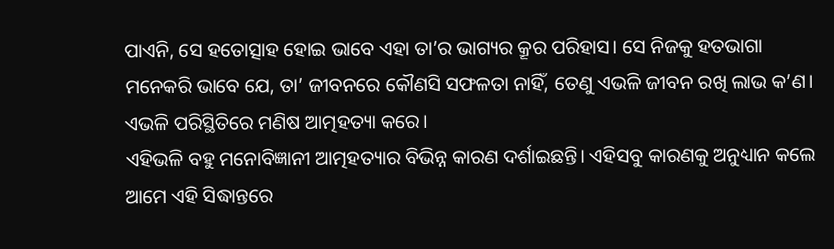ପାଏନି, ସେ ହତୋତ୍ସାହ ହୋଇ ଭାବେ ଏହା ତା’ର ଭାଗ୍ୟର କ୍ରୂର ପରିହାସ। ସେ ନିଜକୁ ହତଭାଗା ମନେକରି ଭାବେ ଯେ, ତା’ ଜୀବନରେ କୌଣସି ସଫଳତା ନାହିଁ, ତେଣୁ ଏଭଳି ଜୀବନ ରଖି ଲାଭ କ’ଣ। ଏଭଳି ପରିସ୍ଥିତିରେ ମଣିଷ ଆତ୍ମହତ୍ୟା କରେ।
ଏହିଭଳି ବହୁ ମନୋବିଜ୍ଞାନୀ ଆତ୍ମହତ୍ୟାର ବିଭିନ୍ନ କାରଣ ଦର୍ଶାଇଛନ୍ତି। ଏହିସବୁ କାରଣକୁ ଅନୁଧ୍ୟାନ କଲେ ଆମେ ଏହି ସିଦ୍ଧାନ୍ତରେ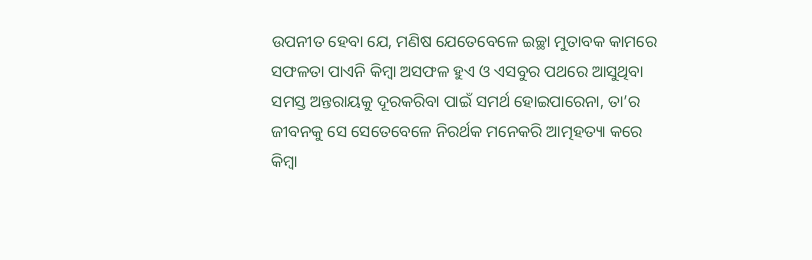ଉପନୀତ ହେବା ଯେ, ମଣିଷ ଯେତେବେଳେ ଇଚ୍ଛା ମୁତାବକ କାମରେ ସଫଳତା ପାଏନି କିମ୍ବା ଅସଫଳ ହୁଏ ଓ ଏସବୁର ପଥରେ ଆସୁଥିବା ସମସ୍ତ ଅନ୍ତରାୟକୁ ଦୂରକରିବା ପାଇଁ ସମର୍ଥ ହୋଇପାରେନା, ତା’ର ଜୀବନକୁ ସେ ସେତେବେଳେ ନିରର୍ଥକ ମନେକରି ଆତ୍ମହତ୍ୟା କରେ କିମ୍ବା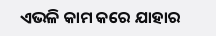ଏଭଳି କାମ କରେ ଯାହାର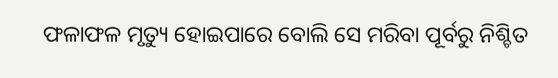ଫଳାଫଳ ମୃତ୍ୟୁ ହୋଇପାରେ ବୋଲି ସେ ମରିବା ପୂର୍ବରୁ ନିଶ୍ଚିତ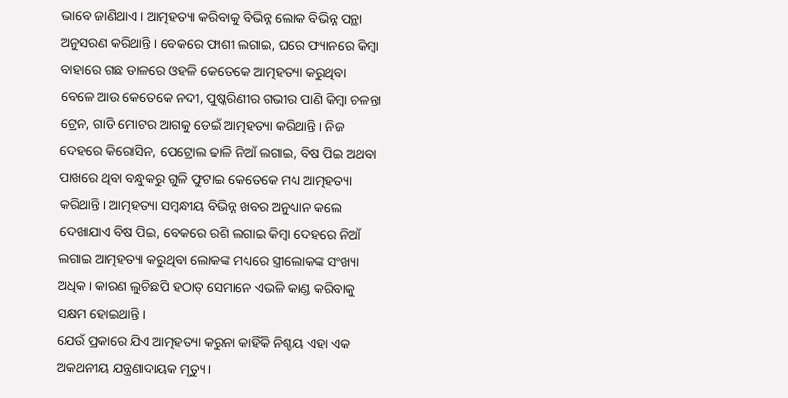ଭାବେ ଜାଣିଥାଏ। ଆତ୍ମହତ୍ୟା କରିବାକୁ ବିଭିନ୍ନ ଲୋକ ବିଭିନ୍ନ ପନ୍ଥା ଅନୁସରଣ କରିଥାନ୍ତି। ବେକରେ ଫାଶୀ ଲଗାଇ, ଘରେ ଫ୍ୟାନରେ କିମ୍ବା ବାହାରେ ଗଛ ଡାଳରେ ଓହଳି କେତେକେ ଆତ୍ମହତ୍ୟା କରୁଥିବା ବେଳେ ଆଉ କେତେକେ ନଦୀ, ପୁଷ୍କରିଣୀର ଗଭୀର ପାଣି କିମ୍ବା ଚଳନ୍ତା ଟ୍ରେନ, ଗାଡି ମୋଟର ଆଗକୁ ଡେଇଁ ଆତ୍ମହତ୍ୟା କରିଥାନ୍ତି। ନିଜ ଦେହରେ କିରୋସିନ, ପେଟ୍ରୋଲ ଢାଳି ନିଆଁ ଲଗାଇ, ବିଷ ପିଇ ଅଥବା ପାଖରେ ଥିବା ବନ୍ଧୁକରୁ ଗୁଳି ଫୁଟାଇ କେତେକେ ମଧ୍ୟ ଆତ୍ମହତ୍ୟା କରିଥାନ୍ତି। ଆତ୍ମହତ୍ୟା ସମ୍ବନ୍ଧୀୟ ବିଭିନ୍ନ ଖବର ଅନୁଧ୍ୟାନ କଲେ ଦେଖାଯାଏ ବିଷ ପିଇ, ବେକରେ ରଶି ଲଗାଇ କିମ୍ବା ଦେହରେ ନିଆଁ ଲଗାଇ ଆତ୍ମହତ୍ୟା କରୁଥିବା ଲୋକଙ୍କ ମଧ୍ୟରେ ସ୍ତ୍ରୀଲୋକଙ୍କ ସଂଖ୍ୟା ଅଧିକ। କାରଣ ଲୁଚିଛପି ହଠାତ୍‌ ସେମାନେ ଏଭଳି କାଣ୍ଡ କରିବାକୁ ସକ୍ଷମ ହୋଇଥାନ୍ତି।
ଯେଉଁ ପ୍ରକାରେ ଯିଏ ଆତ୍ମହତ୍ୟା କରୁନା କାହିଁକି ନିଶ୍ଚୟ ଏହା ଏକ ଅକଥନୀୟ ଯନ୍ତ୍ରଣାଦାୟକ ମୃତ୍ୟୁ।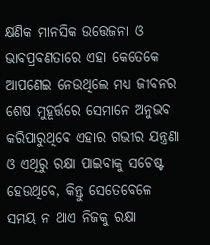କ୍ଷଣିକ ମାନସିକ ଉତ୍ତେଜନା ଓ ଭାବପ୍ରବଣତାରେ ଏହା କେତେକେ ଆପଣେଇ ନେଉଥିଲେ ମଧ୍ୟ ଜୀବନର ଶେଷ ମୁହୂର୍ତ୍ତରେ ସେମାନେ ଅନୁଭବ କରିପାରୁଥିବେ ଏହାର ଗଭୀର ଯନ୍ତ୍ରଣା ଓ ଏଥିରୁ ରକ୍ଷା ପାଇବାକୁ ସଚେଷ୍ଟ ହେଉଥିବେ, କିନ୍ତୁ ସେତେବେଳେ ସମୟ ନ ଥାଏ ନିଜକୁ ରକ୍ଷା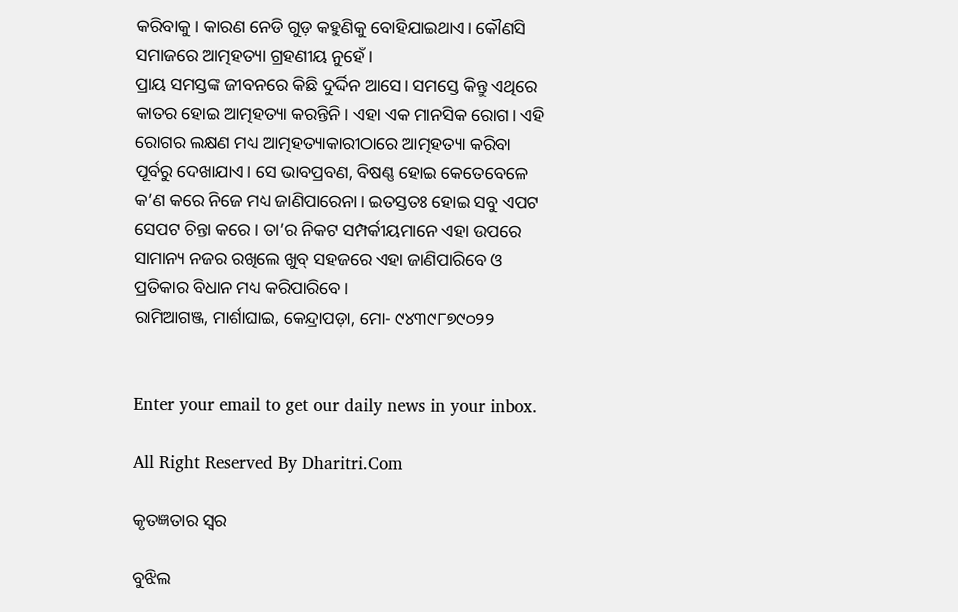କରିବାକୁ। କାରଣ ନେଡି ଗୁଡ଼ କହୁଣିକୁ ବୋହିଯାଇଥାଏ। କୌଣସି ସମାଜରେ ଆତ୍ମହତ୍ୟା ଗ୍ରହଣୀୟ ନୁହେଁ।
ପ୍ରାୟ ସମସ୍ତଙ୍କ ଜୀବନରେ କିଛି ଦୁର୍ଦ୍ଦିନ ଆସେ। ସମସ୍ତେ କିନ୍ତୁ ଏଥିରେ କାତର ହୋଇ ଆତ୍ମହତ୍ୟା କରନ୍ତିନି। ଏହା ଏକ ମାନସିକ ରୋଗ। ଏହି ରୋଗର ଲକ୍ଷଣ ମଧ୍ୟ ଆତ୍ମହତ୍ୟାକାରୀଠାରେ ଆତ୍ମହତ୍ୟା କରିବା ପୂର୍ବରୁ ଦେଖାଯାଏ। ସେ ଭାବପ୍ରବଣ, ବିଷଣ୍ଣ ହୋଇ କେତେବେଳେ କ’ଣ କରେ ନିଜେ ମଧ୍ୟ ଜାଣିପାରେନା। ଇତସ୍ତତଃ ହୋଇ ସବୁ ଏପଟ ସେପଟ ଚିନ୍ତା କରେ। ତା’ର ନିକଟ ସମ୍ପର୍କୀୟମାନେ ଏହା ଉପରେ ସାମାନ୍ୟ ନଜର ରଖିଲେ ଖୁବ୍‌ ସହଜରେ ଏହା ଜାଣିପାରିବେ ଓ ପ୍ରତିକାର ବିଧାନ ମଧ୍ୟ କରିପାରିବେ।
ରାମିଆଗଞ୍ଜ, ମାର୍ଶାଘାଇ, କେନ୍ଦ୍ରାପଡ଼ା, ମୋ- ୯୪୩୯୮୭୯୦୨୨


Enter your email to get our daily news in your inbox.

All Right Reserved By Dharitri.Com

କୃତଜ୍ଞତାର ସ୍ବର

ବୁଝିଲ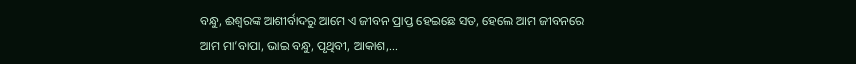ବନ୍ଧୁ, ଈଶ୍ବରଙ୍କ ଆଶୀର୍ବାଦରୁ ଆମେ ଏ ଜୀବନ ପ୍ରାପ୍ତ ହେଇଛେ ସତ, ହେଲେ ଆମ ଜୀବନରେ ଆମ ମା’ବାପା, ଭାଇ ବନ୍ଧୁ, ପୃଥିବୀ, ଆକାଶ,...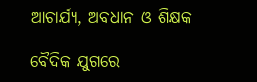ଆଚାର୍ଯ୍ୟ, ଅବଧାନ ଓ ଶିକ୍ଷକ

ବୈଦିକ ଯୁଗରେ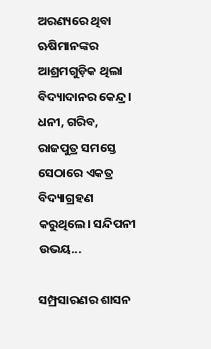ଅରଣ୍ୟରେ ଥିବା ଋଷିମାନଙ୍କର ଆଶ୍ରମଗୁଡ଼ିକ ଥିଲା ବିଦ୍ୟାଦାନର କେନ୍ଦ୍ର। ଧନୀ, ଗରିବ, ରାଜପୁତ୍ର ସମସ୍ତେ ସେଠାରେ ଏକତ୍ର ବିଦ୍ୟାଗ୍ରହଣ କରୁଥିଲେ। ସନ୍ଦିପନୀ ଉଭୟ...

ସମ୍ପ୍ରସାରଣର ଶାସନ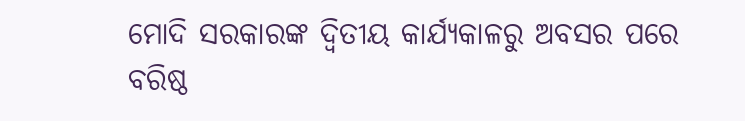ମୋଦି ସରକାରଙ୍କ ଦ୍ୱିତୀୟ କାର୍ଯ୍ୟକାଳରୁ ଅବସର ପରେ ବରିଷ୍ଠ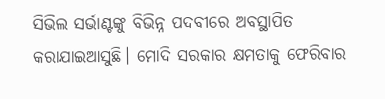ସିଭିଲ ସର୍ଭାଣ୍ଟଙ୍କୁ ବିଭିନ୍ନ ପଦବୀରେ ଅବସ୍ଥାପିତ କରାଯାଇଆସୁଛି। ମୋଦି ସରକାର କ୍ଷମତାକୁ ଫେରିବାର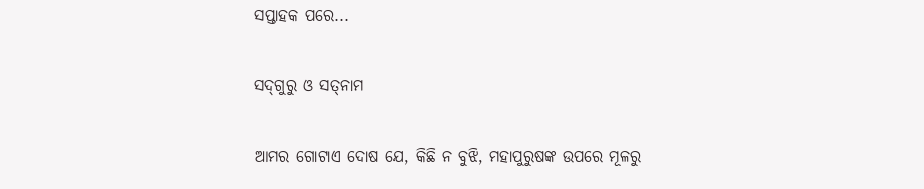ସପ୍ତାହକ ପରେ...

ସଦ୍‌ଗୁରୁ ଓ ସତ୍‌ନାମ

ଆମର ଗୋଟାଏ ଦୋଷ ଯେ, କିଛି ନ ବୁଝି, ମହାପୁରୁଷଙ୍କ ଉପରେ ମୂଳରୁ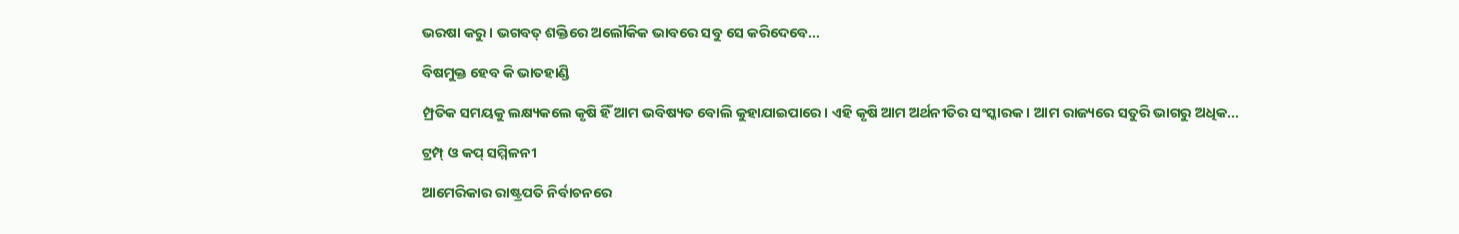ଭରଷା କରୁ। ଭଗବତ୍‌ ଶକ୍ତିରେ ଅଲୌକିକ ଭାବରେ ସବୁ ସେ କରିଦେବେ...

ବିଷମୁକ୍ତ ହେବ କି ଭାତହାଣ୍ଡି

ମ୍ପ୍ରତିକ ସମୟକୁ ଲକ୍ଷ୍ୟକଲେ କୃଷି ହିଁ ଆମ ଭବିଷ୍ୟତ ବୋଲି କୁହାଯାଇପାରେ। ଏହି କୃଷି ଆମ ଅର୍ଥନୀତିର ସଂସ୍କାରକ। ଆମ ରାଜ୍ୟରେ ସତୁରି ଭାଗରୁ ଅଧିକ...

ଟ୍ରମ୍ପ୍‌ ଓ କପ୍‌ ସମ୍ମିଳନୀ

ଆମେରିକାର ରାଷ୍ଟ୍ରପତି ନିର୍ବାଚନରେ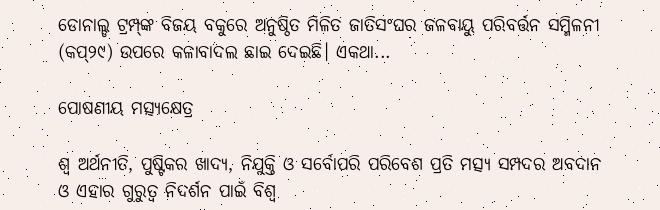ଡୋନାଲ୍ଡ ଟ୍ରମ୍ପ୍‌ଙ୍କ ବିଜୟ ବକୁରେ ଅନୁଷ୍ଠିତ ମିଳିତ ଜାତିସଂଘର ଜଳବାୟୁ ପରିବର୍ତ୍ତନ ସମ୍ମିଳନୀ (କପ୍‌୨୯) ଉପରେ କଳାବାଦଲ ଛାଇ ଦେଇଛି। ଏକଥା...

ପୋଷଣୀୟ ମତ୍ସ୍ୟକ୍ଷେତ୍ର

ଶ୍ୱ ଅର୍ଥନୀତି, ପୁଷ୍ଟିକର ଖାଦ୍ୟ, ନିଯୁକ୍ତି ଓ ସର୍ବୋପରି ପରିବେଶ ପ୍ରତି ମତ୍ସ୍ୟ ସମ୍ପଦର ଅବଦାନ ଓ ଏହାର ଗୁରୁତ୍ୱ ନିଦର୍ଶନ ପାଇଁ ବିଶ୍ୱ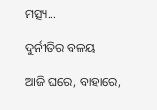ମତ୍ସ୍ୟ...

ଦୁର୍ନୀତିର ବଳୟ

ଆଜି ଘରେ, ବାହାରେ,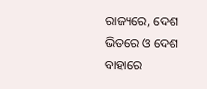ରାଜ୍ୟରେ, ଦେଶ ଭିତରେ ଓ ଦେଶ ବାହାରେ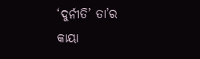‘ଦୁର୍ନୀତି’ ତା’ର କାୟା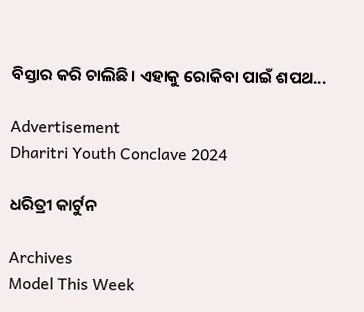ବିସ୍ତାର କରି ଚାଲିଛି। ଏହାକୁ ରୋକିବା ପାଇଁ ଶପଥ...

Advertisement
Dharitri Youth Conclave 2024

ଧରିତ୍ରୀ କାର୍ଟୁନ

Archives
Model This Week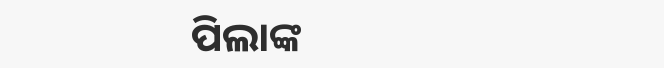ପିଲାଙ୍କ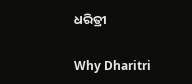ଧରିତ୍ରୀ

Why Dharitri